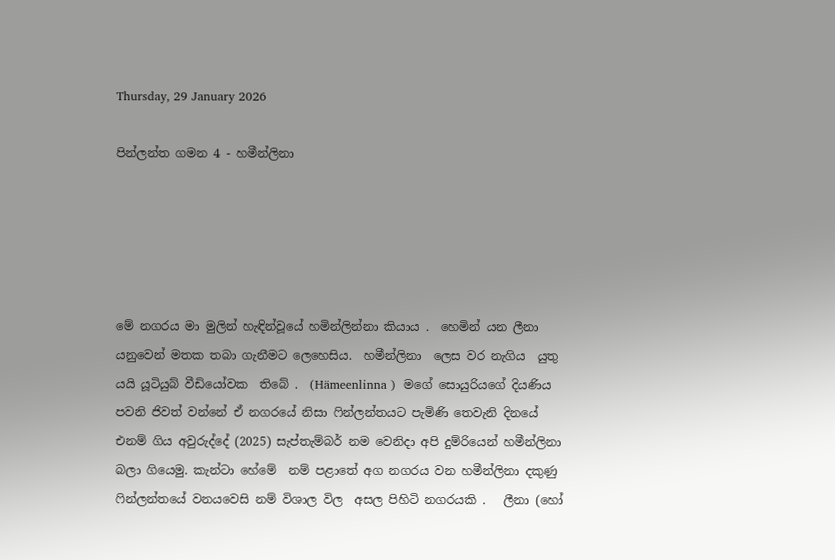Thursday, 29 January 2026

පින්ලන්ත ගමන 4 - හමීන්ලිනා





මේ නගරය මා මුලින් හැඳින්වූයේ හමින්ලින්නා කියාය .  හෙමින් යන ලීනා යනුවෙන් මතක තබා ගැනීමට ලෙහෙසිය.  හමීන්ලිනා  ලෙස වර නැගිය  යුතු යයි යූටියුබ් වීඩියෝවක  තිබේ .  (Hämeenlinna )  මගේ සොයුරියගේ දියණිය පවනි ජිවත් වන්නේ ඒ නගරයේ නිසා ෆින්ලන්තයට පැමිණි තෙවැනි දිනයේ එනම් ගිය අවුරුද්දේ (2025) සැප්තැම්බර් නම වෙනිදා අපි දුම්රියෙන් හමීන්ලිනා බලා ගියෙමු. කැන්ටා හේමේ  නම් පළාතේ අග නගරය වන හමීන්ලිනා දකුණු ෆින්ලන්තයේ වනයවෙසි නම් විශාල විල  අසල පිහිටි නගරයකි .   ලීනා (හෝ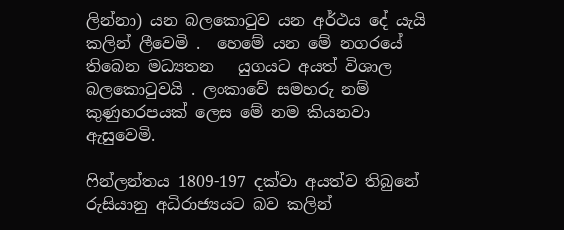ලින්නා) යන බලකොටුව යන අර්ථය දේ යැයි කලින් ලීවෙමි .  හෙමේ යන මේ නගරයේ තිබෙන මධ්‍යතන   යුගයට අයත් විශාල බලකොටුවයි . ලංකාවේ සමහරු නම් කුණුහරපයක් ලෙස මේ නම කියනවා ඇසුවෙමි.

ෆින්ලන්තය 1809-197 දක්වා අයත්ව තිබුනේ රුසියානු අධිරාජ්‍යයට බව කලින්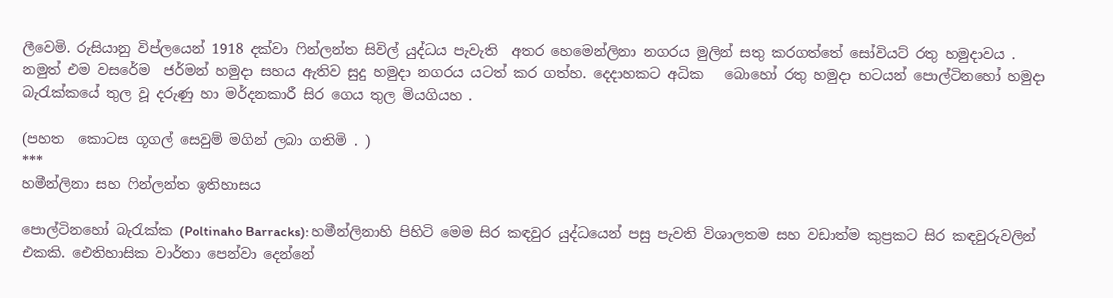ලීවෙමි. රුසියානු විප්ලයෙන් 1918 දක්වා ෆින්ලන්ත සිවිල් යුද්ධය පැවැති  අතර හෙමෙන්ලිනා නගරය මුලින් සතු කරගත්තේ සෝවියට් රතු හමුදාවය .  නමුත් එම වසරේම  ජර්මන් හමුදා සහය ඇතිව සුදු හමුදා නගරය යටත් කර ගත්හ. දෙදාහකට අධික   බොහෝ රතු හමුදා භටයන් පොල්ටිනහෝ හමුදා බැරැක්කයේ තුල වූ දරුණු හා මර්දනකාරී සිර ගෙය තුල මියගියහ .

(පහත  කොටස ගූගල් සෙවුම් මගින් ලබා ගතිමි . )
***
හමීන්ලිනා සහ ෆින්ලන්ත ඉතිහාසය

පොල්ටිනහෝ බැරැක්ක (Poltinaho Barracks): හමීන්ලිනාහි පිහිටි මෙම සිර කඳවුර යුද්ධයෙන් පසු පැවති විශාලතම සහ වඩාත්ම කුප්‍රකට සිර කඳවුරුවලින් එකකි. ඓතිහාසික වාර්තා පෙන්වා දෙන්නේ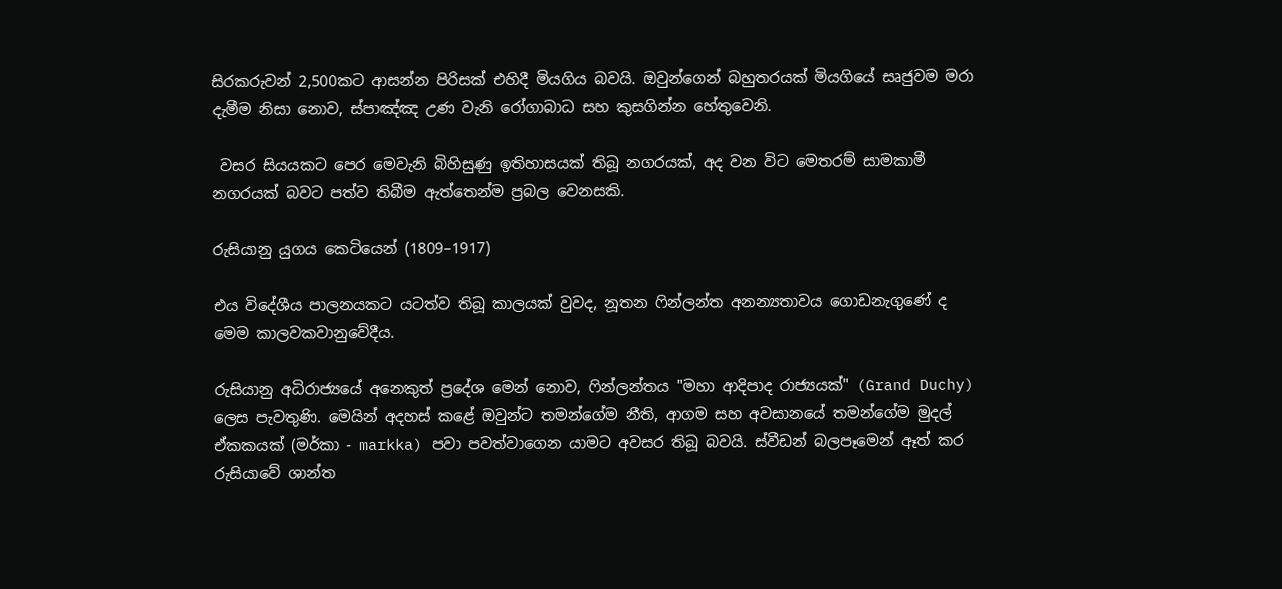සිරකරුවන් 2,500කට ආසන්න පිරිසක් එහිදී මියගිය බවයි. ඔවුන්ගෙන් බහුතරයක් මියගියේ සෘජුවම මරා දැමීම නිසා නොව, ස්පාඤ්ඤ උණ වැනි රෝගාබාධ සහ කුසගින්න හේතුවෙනි.

 වසර සියයකට පෙර මෙවැනි බිහිසුණු ඉතිහාසයක් තිබූ නගරයක්, අද වන විට මෙතරම් සාමකාමී නගරයක් බවට පත්ව තිබීම ඇත්තෙන්ම ප්‍රබල වෙනසකි.

රුසියානු යුගය කෙටියෙන් (1809–1917)

එය විදේශීය පාලනයකට යටත්ව තිබූ කාලයක් වුවද, නූතන ෆින්ලන්ත අනන්‍යතාවය ගොඩනැගුණේ ද මෙම කාලවකවානුවේදීය.

රුසියානු අධිරාජ්‍යයේ අනෙකුත් ප්‍රදේශ මෙන් නොව, ෆින්ලන්තය "මහා ආදිපාද රාජ්‍යයක්" (Grand Duchy) ලෙස පැවතුණි. මෙයින් අදහස් කළේ ඔවුන්ට තමන්ගේම නීති, ආගම සහ අවසානයේ තමන්ගේම මුදල් ඒකකයක් (මර්කා - markka) පවා පවත්වාගෙන යාමට අවසර තිබූ බවයි. ස්වීඩන් බලපෑමෙන් ඈත් කර රුසියාවේ ශාන්ත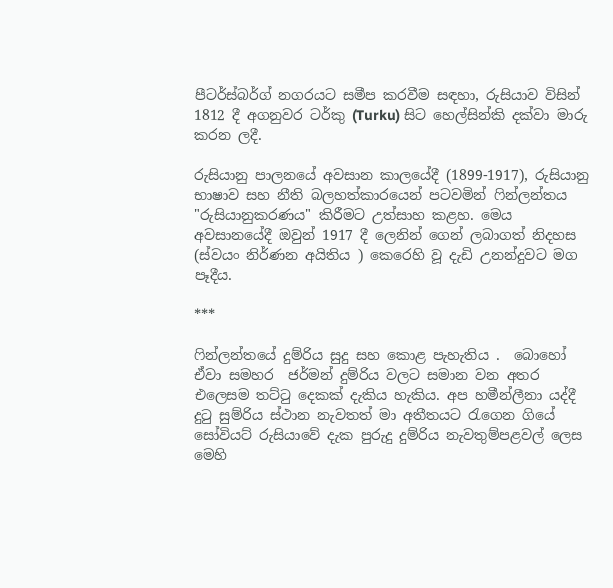පීටර්ස්බර්ග් නගරයට සමීප කරවීම සඳහා, රුසියාව විසින් 1812 දී අගනුවර ටර්කු (Turku) සිට හෙල්සින්කි දක්වා මාරු කරන ලදී.

රුසියානු පාලනයේ අවසාන කාලයේදී (1899-1917), රුසියානු භාෂාව සහ නීති බලහත්කාරයෙන් පටවමින් ෆින්ලන්තය "රුසියානුකරණය" කිරීමට උත්සාහ කළහ. මෙය අවසානයේදී ඔවුන් 1917 දී ලෙනින් ගෙන් ලබාගත් නිදහස (ස්වයං නිර්ණන අයිතිය ) කෙරෙහි වූ දැඩි උනන්දුවට මග පෑදීය.

***

ෆින්ලන්තයේ දුම්රිය සුදු සහ කොළ පැහැතිය .  බොහෝ ඒවා සමහර  ජර්මන් දුම්රිය වලට සමාන වන අතර එලෙසම තට්ටු දෙකක් දැකිය හැකිය. අප හමීන්ලීනා යද්දී දුටු සුම්රිය ස්ථාන නැවතත් මා අතීතයට රැගෙන ගියේ සෝවියට් රුසියාවේ දැක පුරුදු දුම්රිය නැවතුම්පළවල් ලෙස මෙහි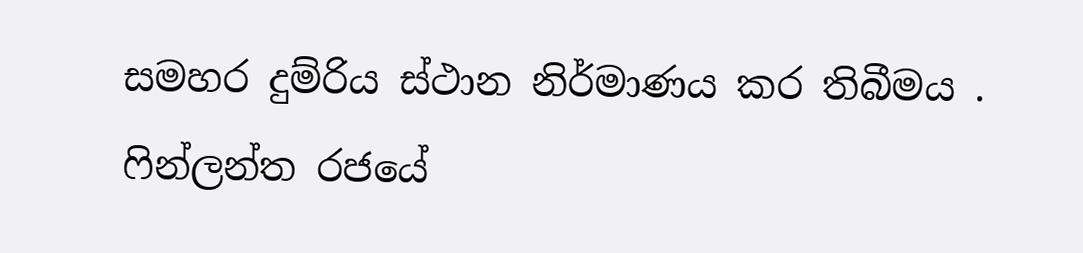සමහර දුම්රිය ස්ථාන නිර්මාණය කර තිබීමය .
ෆින්ලන්ත රජයේ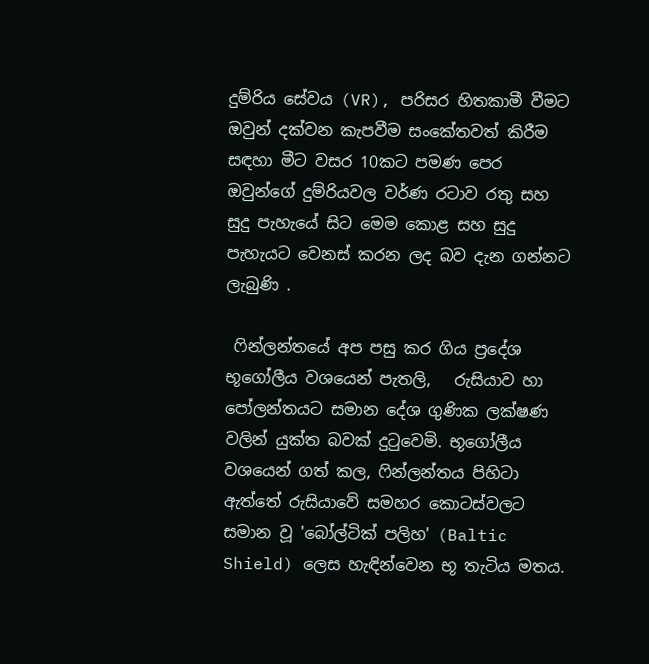දුම්රිය සේවය (VR), පරිසර හිතකාමී වීමට ඔවුන් දක්වන කැපවීම සංකේතවත් කිරීම සඳහා මීට වසර 10කට පමණ පෙර ඔවුන්ගේ දුම්රියවල වර්ණ රටාව රතු සහ සුදු පැහැයේ සිට මෙම කොළ සහ සුදු පැහැයට වෙනස් කරන ලද බව දැන ගන්නට ලැබුණි .

 ෆින්ලන්තයේ අප පසු කර ගිය ප්‍රදේශ භූගෝලීය වශයෙන් පැතලි,   රුසියාව හා පෝලන්තයට සමාන දේශ ගුණික ලක්ෂණ වලින් යුක්ත බවක් දුටුවෙමි. භූගෝලීය වශයෙන් ගත් කල, ෆින්ලන්තය පිහිටා ඇත්තේ රුසියාවේ සමහර කොටස්වලට සමාන වූ 'බෝල්ටික් පලිහ' (Baltic Shield) ලෙස හැඳින්වෙන භූ තැටිය මතය.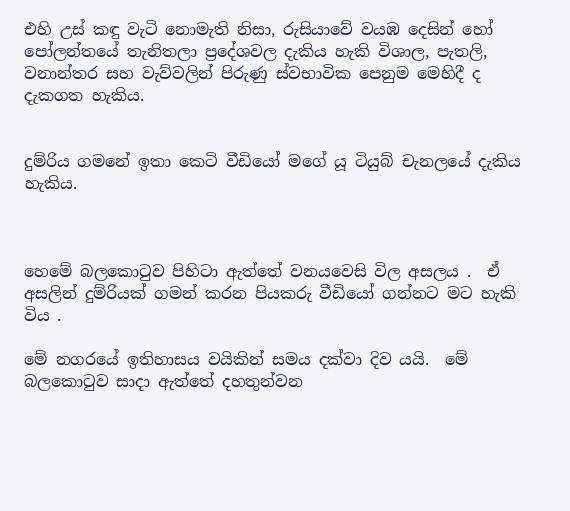එහි උස් කඳු වැටි නොමැති නිසා, රුසියාවේ වයඹ දෙසින් හෝ පෝලන්තයේ තැනිතලා ප්‍රදේශවල දැකිය හැකි විශාල, පැතලි, වනාන්තර සහ වැව්වලින් පිරුණු ස්වභාවික පෙනුම මෙහිදී ද දැකගත හැකිය.


දුම්රිය ගමනේ ඉතා කෙටි වීඩියෝ මගේ යූ ටියුබ් චැනලයේ දැකිය හැකිය.



හෙමේ බලකොටුව පිහිටා ඇත්තේ වනයවෙසි විල අසලය .  ඒ අසලින් දුම්රියක් ගමන් කරන පියකරු වීඩියෝ ගන්නට මට හැකි විය .

මේ නගරයේ ඉතිහාසය වයිකින් සමය දක්වා දිව යයි.  මේ බලකොටුව සාදා ඇත්තේ දහතුන්වන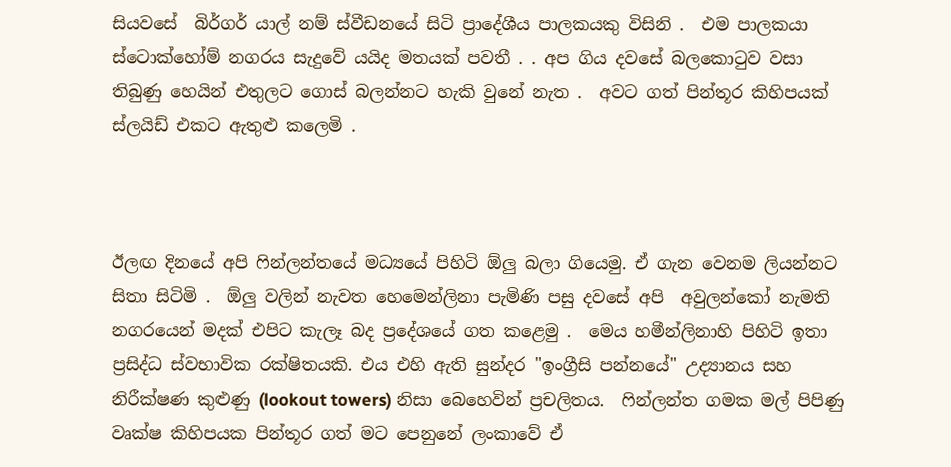සියවසේ  බිර්ගර් යාල් නම් ස්වීඩනයේ සිටි ප්‍රාදේශීය පාලකයකු විසිනි .  එම පාලකයා ස්ටොක්හෝම් නගරය සැදුවේ යයිද මතයක් පවතී . . අප ගිය දවසේ බලකොටුව වසා තිබුණු හෙයින් එතුලට ගොස් බලන්නට හැකි වුනේ නැත .  අවට ගත් පින්තූර කිහිපයක් ස්ලයිඩ් එකට ඇතුළු කලෙමි .



ඊලඟ දිනයේ අපි ෆින්ලන්තයේ මධ්‍යයේ පිහිටි ඕලු බලා ගියෙමු. ඒ ගැන වෙනම ලියන්නට සිතා සිටිමි .  ඕලු වලින් නැවත හෙමෙන්ලිනා පැමිණි පසු දවසේ අපි  අවුලන්කෝ නැමති නගරයෙන් මදක් එපිට කැලෑ බද ප්‍රදේශයේ ගත කළෙමු .  මෙය හමීන්ලිනාහි පිහිටි ඉතා ප්‍රසිද්ධ ස්වභාවික රක්ෂිතයකි. එය එහි ඇති සුන්දර "ඉංග්‍රීසි පන්නයේ" උද්‍යානය සහ නිරීක්ෂණ කුළුණු (lookout towers) නිසා බෙහෙවින් ප්‍රචලිතය.  ෆින්ලන්ත ගමක මල් පිපිණු වෘක්ෂ කිහිපයක පින්තූර ගත් මට පෙනුනේ ලංකාවේ ඒ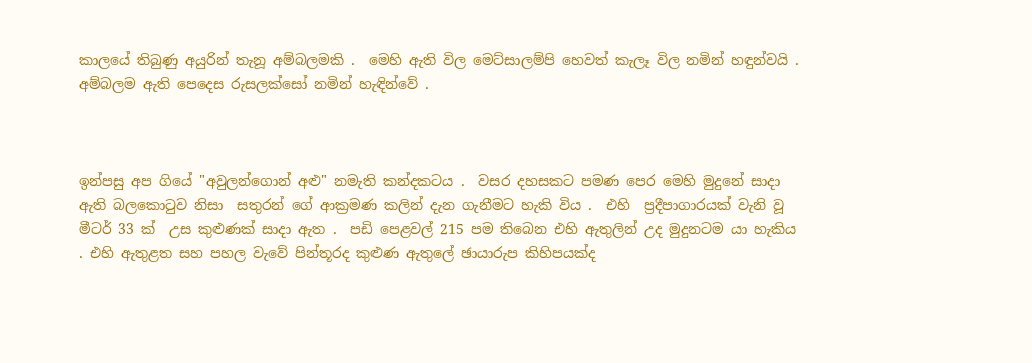කාලයේ තිබුණු අයුරින් තැනූ අම්බලමකි .  මෙහි ඇති විල මෙට්සාලම්පි හෙවත් කැලෑ විල නමින් හඳුන්වයි .  අම්බලම ඇති පෙදෙස රුසලක්සෝ නමින් හැඳින්වේ .



ඉන්පසු අප ගියේ "අවුලන්ගොන් අළු" නමැති කන්දකටය .  වසර දහසකට පමණ පෙර මෙහි මුදුනේ සාදා ඇති බලකොටුව නිසා  සතුරන් ගේ ආක්‍රමණ කලින් දැන ගැනීමට හැකි විය .  එහි  ප්‍රදීපාගාරයක් වැනි වූ මීටර් 33 ක්  උස කුළුණක් සාදා ඇත .  පඩි පෙළවල් 215 පම තිබෙන එහි ඇතුලින් උද මුදුනටම යා හැකිය . එහි ඇතුළත සහ පහල වැවේ පින්තූරද කුළුණ ඇතුලේ ඡායාරුප කිහිපයක්ද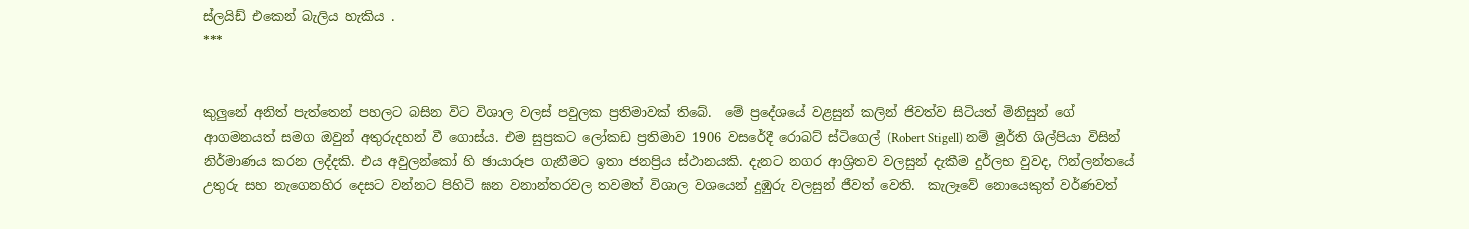ස්ලයිඩ් එකෙන් බැලිය හැකිය .
***


කුලුනේ අනිත් පැත්තෙන් පහලට බසින විට විශාල වලස් පවුලක ප්‍රතිමාවක් තිබේ.  මේ ප්‍රදේශයේ වළසුන් කලින් ජිවත්ව සිටියත් මිනිසුන් ගේ ආගමනයත් සමග ඔවුන් අතුරුදහන් වී ගොස්ය. එම සුප්‍රකට ලෝකඩ ප්‍රතිමාව 1906 වසරේදී රොබට් ස්ටිගෙල් (Robert Stigell) නම් මූර්ති ශිල්පියා විසින් නිර්මාණය කරන ලද්දකි. එය අවුලන්කෝ හි ඡායාරූප ගැනීමට ඉතා ජනප්‍රිය ස්ථානයකි. දැනට නගර ආශ්‍රිතව වලසුන් දැකීම දුර්ලභ වුවද, ෆින්ලන්තයේ උතුරු සහ නැගෙනහිර දෙසට වන්නට පිහිටි ඝන වනාන්තරවල තවමත් විශාල වශයෙන් දුඹුරු වලසුන් ජීවත් වෙති.  කැලෑවේ නොයෙකුත් වර්ණවත්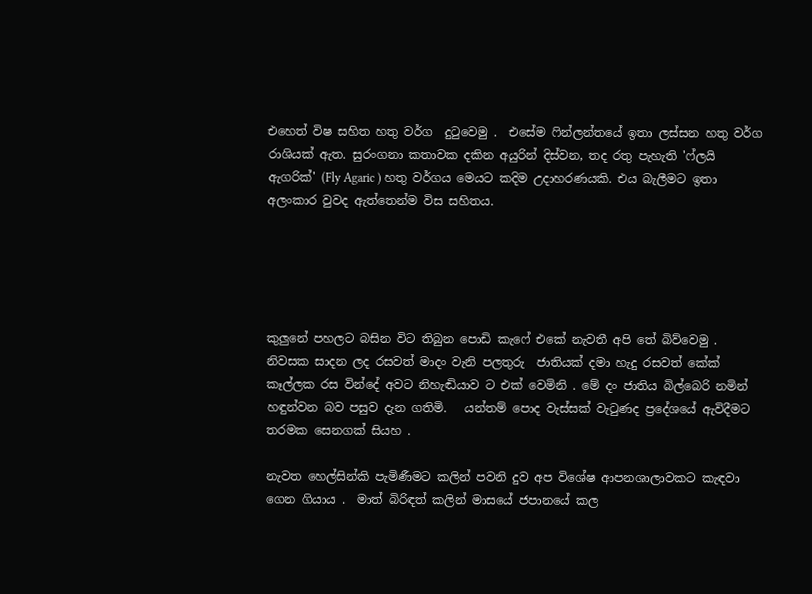එහෙත් විෂ සහිත හතු වර්ග  දුටුවෙමු .  එසේම ෆින්ලන්තයේ ඉතා ලස්සන හතු වර්ග රාශියක් ඇත. සුරංගනා කතාවක දකින අයුරින් දිස්වන, තද රතු පැහැති 'ෆ්ලයි ඇගරික්' (Fly Agaric ) හතු වර්ගය මෙයට කදිම උදාහරණයකි. එය බැලීමට ඉතා අලංකාර වුවද ඇත්තෙන්ම විස සහිතය.





කුලුනේ පහලට බසින විට තිබුන පොඩි කැෆේ එකේ නැවතී අපි තේ බිව්වෙමු .  නිවසක සාදන ලද රසවත් මාදං වැනි පලතුරු  ජාතියක් දමා හැදු රසවත් කේක් කෑල්ලක රස වින්දේ අවට නිහැඬියාව ට එක් වෙමිනි . මේ දං ජාතිය බිල්බෙරි නමින් හඳුන්වන බව පසුව දැන ගතිමි.   යන්තම් පොද වැස්සක් වැටුණද ප්‍රදේශයේ ඇවිදීමට තරමක සෙනගක් සියහ .

නැවත හෙල්සින්කි පැමිණීමට කලින් පවනි දුව අප විශේෂ ආපනශාලාවකට කැඳවා ගෙන ගියාය .  මාත් බිරිඳත් කලින් මාසයේ ජපානයේ කල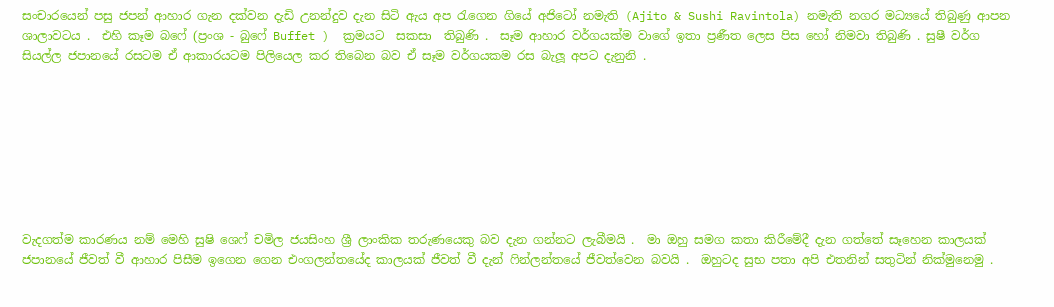සංචාරයෙන් පසු ජපන් ආහාර ගැන දක්වන දැඩි උනන්දුව දැන සිටි ඇය අප රැගෙන ගියේ අජිටෝ නමැති (Ajito & Sushi Ravintola) නමැති නගර මධ්‍යයේ තිබුණු ආපන ශාලාවටය .  එහි කෑම බෆේ (ප්‍රංශ - බුෆේ Buffet )  ක්‍රමයට  සකසා  තිබුණි .  සෑම ආහාර වර්ගයක්ම වාගේ ඉතා ප්‍රණීත ලෙස පිස හෝ නිමවා තිබුණි . සුෂී වර්ග සියල්ල ජපානයේ රසටම ඒ ආකාරයටම පිලියෙල කර තිබෙන බව ඒ සෑම වර්ගයකම රස බැලූ අපට දැනුනි .








වැදගත්ම කාරණය නම් මෙහි සුෂි ශෙෆ් චමිල ජයසිංහ ශ්‍රී ලාංකික තරුණයෙකු බව දැන ගන්නට ලැබීමයි .  මා ඔහු සමග කතා කිරීමේදී දැන ගත්තේ සෑහෙන කාලයක් ජපානයේ ජීවත් වී ආහාර පිසීම ඉගෙන ගෙන එංගලන්තයේද කාලයක් ජීවත් වී දැන් ෆින්ලන්තයේ ජීවත්වෙන බවයි .  ඔහුටද සුභ පතා අපි එතනින් සතුටින් නික්මුනෙමු .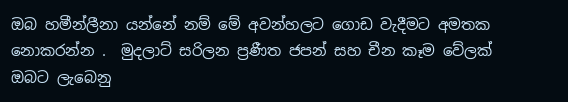ඔබ හමීන්ලීනා යන්නේ නම් මේ අවන්හලට ගොඩ වැදීමට අමතක නොකරන්න .  මුදලාට් සරිලන ප්‍රණීත ජපන් සහ චීන කෑම වේලක් ඔබට ලැබෙනු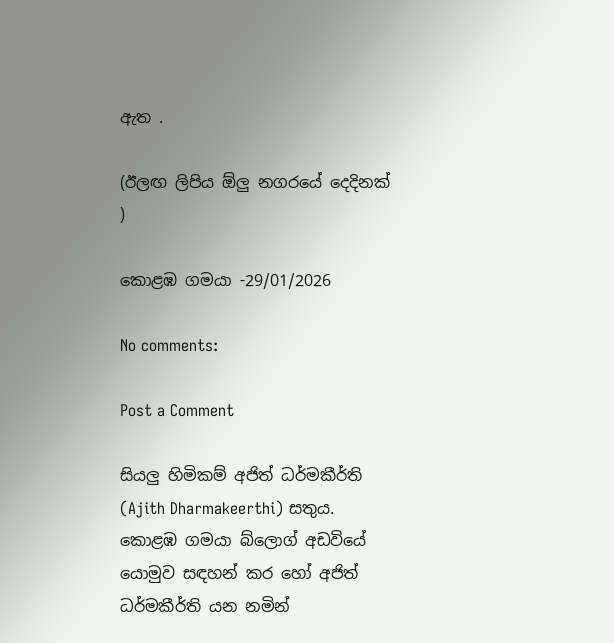ඇත .

(ඊලඟ ලිපිය ඕලු නගරයේ දෙදිනක් )

කොළඹ ගමයා -29/01/2026

No comments:

Post a Comment

සියලු හිමිකම් අජිත් ධර්මකීර්ති (Ajith Dharmakeerthi) සතුය. කොළඹ ගමයා බ්ලොග් අඩවියේ යොමුව සඳහන් කර හෝ අජිත් ධර්මකීර්ති යන නමින්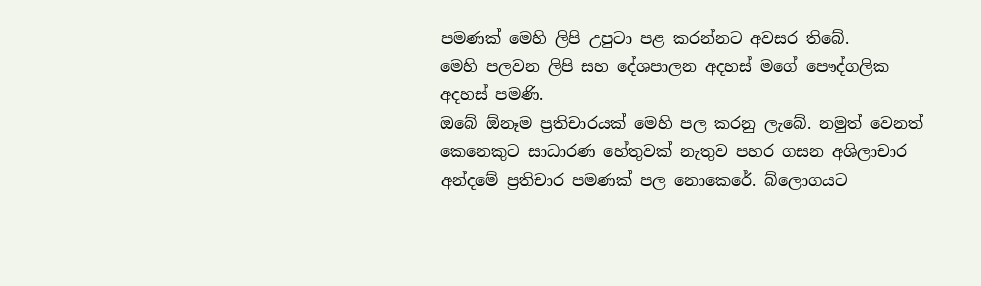පමණක් මෙහි ලිපි උපුටා පළ කරන්නට අවසර තිබේ.
මෙහි පලවන ලිපි සහ දේශපාලන අදහස් මගේ පෞද්ගලික අදහස් පමණි.
ඔබේ ඕනෑම ප්‍රතිචාරයක් මෙහි පල කරනු ලැබේ. නමුත් වෙනත් කෙනෙකුට සාධාරණ හේතුවක් නැතුව පහර ගසන අශිලාචාර අන්දමේ ප්‍රතිචාර පමණක් පල නොකෙරේ. බ්ලොගයට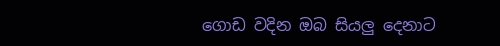ගොඩ වදින ඔබ සියලු දෙනාට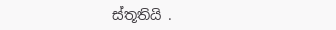ස්තූතියි .